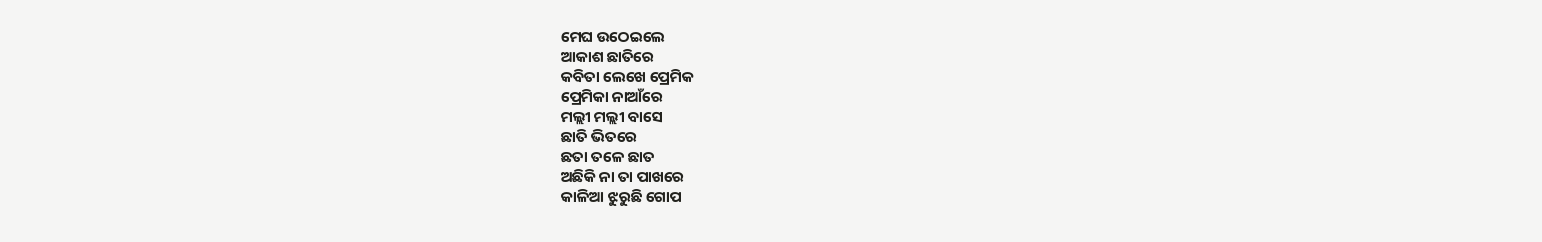ମେଘ ଉଠେଇଲେ
ଆକାଶ ଛାତିରେ
କବିତା ଲେଖେ ପ୍ରେମିକ
ପ୍ରେମିକା ନାଆଁରେ
ମଲ୍ଲୀ ମଲ୍ଲୀ ବାସେ
ଛାତି ଭିତରେ
ଛତା ତଳେ ଛାତ
ଅଛିକି ନା ତା ପାଖରେ
କାଳିଆ ଝୁରୁଛି ଗୋପ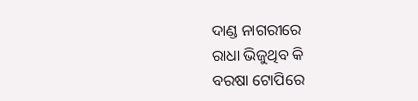ଦାଣ୍ଡ ନାଗରୀରେ
ରାଧା ଭିଜୁଥିବ କି
ବରଷା ଟୋପିରେ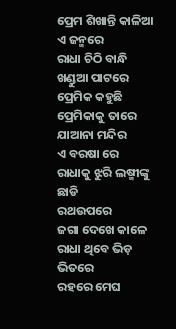ପ୍ରେମ ଶିଖାନ୍ତି କାଳିଆ
ଏ ଜନ୍ମରେ
ରାଧା ଚିଠି ବାନ୍ଧି
ଖଣ୍ଡୁଆ ପାଟରେ
ପ୍ରେମିକ କହୁଛି
ପ୍ରେମିକାକୁ ତାରେ
ଯାଆନା ମନ୍ଦିର
ଏ ବରଷା ରେ
ରାଧାକୁ ଝୁରି ଲଷ୍ମୀଙ୍କୁ ଛାଡି
ରଥଉପରେ
ଜଗା ଦେଖେ କାଳେ
ରାଧା ଥିବେ ଭିଡ଼ ଭିତରେ
ରହରେ ମେଘ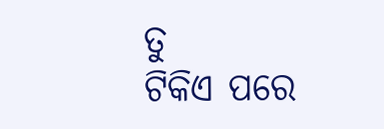ତୁ
ଟିକିଏ ପରେ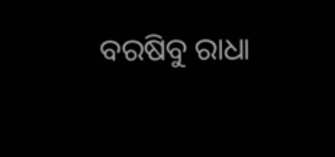ବରଷିବୁ ରାଧା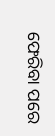ଫେରିବା ପରେ